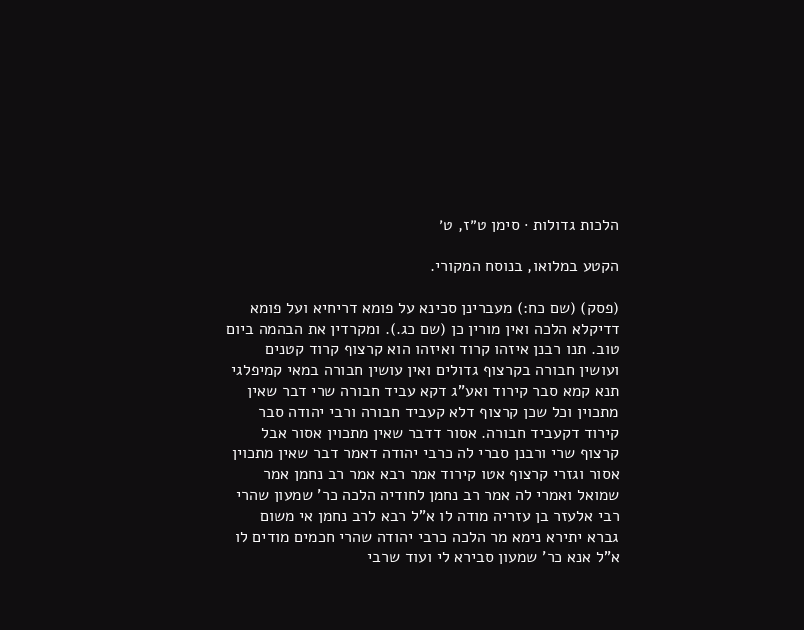הלכות גדולות · סימן ט״ז, ט׳

הקטע במלואו, בנוסח המקורי.

(פסק) (שם כח:) מעברינן סכינא על פומא דריחיא ועל פומא דדיקלא הלכה ואין מורין כן (שם כג.). ומקרדין את הבהמה ביום טוב. תנו רבנן איזהו קרוד ואיזהו הוא קרצוף קרוד קטנים ועושין חבורה בקרצוף גדולים ואין עושין חבורה במאי קמיפלגי תנא קמא סבר קירוד ואע"ג דקא עביד חבורה שרי דבר שאין מתכוין וכל שכן קרצוף דלא קעביד חבורה ורבי יהודה סבר קירוד דקעביד חבורה. אסור דדבר שאין מתכוין אסור אבל קרצוף שרי ורבנן סברי לה כרבי יהודה דאמר דבר שאין מתכוין אסור וגזרי קרצוף אטו קירוד אמר רבא אמר רב נחמן אמר שמואל ואמרי לה אמר רב נחמן לחודיה הלכה כר' שמעון שהרי רבי אלעזר בן עזריה מודה לו א"ל רבא לרב נחמן אי משום גברא יתירא נימא מר הלכה כרבי יהודה שהרי חכמים מודים לו א"ל אנא כר' שמעון סבירא לי ועוד שרבי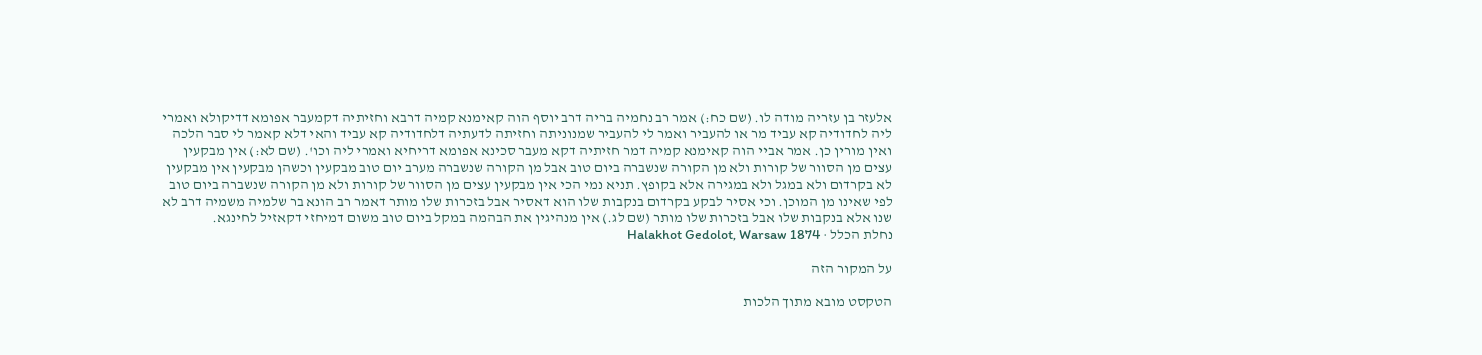אלעזר בן עזריה מודה לו. (שם כח:) אמר רב נחמיה בריה דרב יוסף הוה קאימנא קמיה דרבא וחזיתיה דקמעבר אפומא דדיקולא ואמרי ליה לחדודיה קא עביד מר או להעביר ואמר לי להעביר שמנוניתה וחזיתה לדעתיה דלחדודיה קא עביד והאי דלא קאמר לי סבר הלכה ואין מורין כן. אמר אביי הוה קאימנא קמיה דמר חזיתיה דקא מעבר סכינא אפומא דריחיא ואמרי ליה וכו'. (שם לא:) אין מבקעין עצים מן הסוור של קורות ולא מן הקורה שנשברה ביום טוב אבל מן הקורה שנשברה מערב יום טוב מבקעין וכשהן מבקעין אין מבקעין לא בקרדום ולא במגל ולא במגירה אלא בקופץ. תניא נמי הכי אין מבקעין עצים מן הסוור של קורות ולא מן הקורה שנשברה ביום טוב לפי שאינו מן המוכן. וכי אסיר לבקע בקרדום בנקבות שלו הוא דאסיר אבל בזכרות שלו מותר דאמר רב הונא בר שלמיה משמיה דרב לא שנו אלא בנקבות שלו אבל בזכרות שלו מותר (שם לג.) אין מנהיגין את הבהמה במקל ביום טוב משום דמיחזי דקאזיל לחינגא.
נחלת הכלל · Halakhot Gedolot, Warsaw 1874

על המקור הזה

הטקסט מובא מתוך הלכות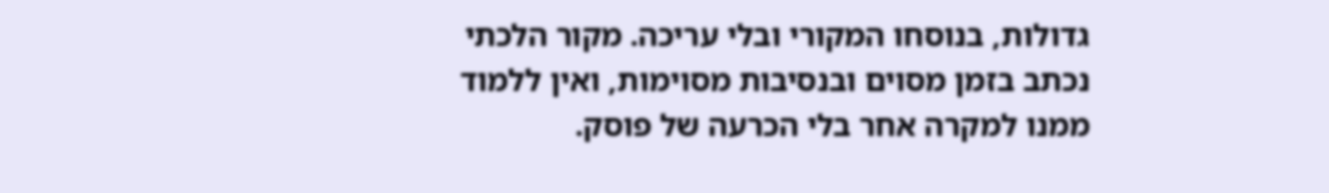גדולות, בנוסחו המקורי ובלי עריכה. מקור הלכתי נכתב בזמן מסוים ובנסיבות מסוימות, ואין ללמוד ממנו למקרה אחר בלי הכרעה של פוסק.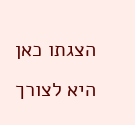הצגתו כאן היא לצורך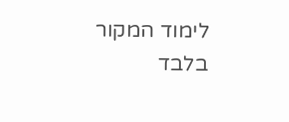לימוד המקור בלבד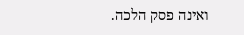ואינה פסק הלכה.